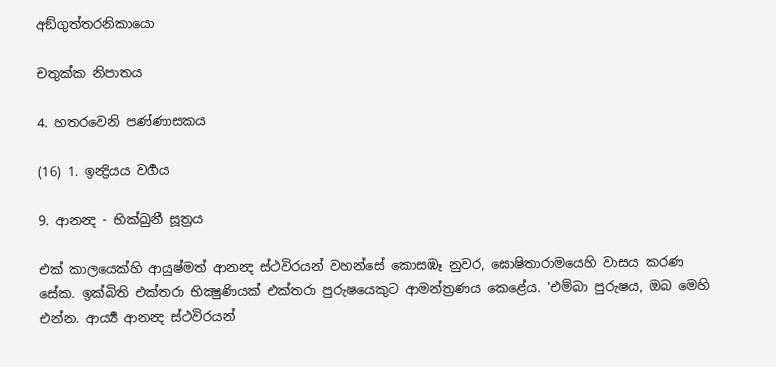අඞ්ගුත්තරනිකායො

චතුක්ක නිපාතය

4. හතරවෙනි පණ්ණාසකය

(16) 1. ඉන්‍ද්‍රියය වර්‍ගය

9. ආනන්‍ද - භික්ඛුනී සූත්‍රය

එක් කාලයෙක්හි ආයුෂ්මත් ආනන්‍ද ස්ථවිරයන් වහන්සේ කොසඹෑ නුවර, ඝොෂිතාරාමයෙහි වාසය කරණ සේක. ඉක්බිති එක්තරා භික්‍ෂුණියක් එක්තරා පුරුෂයෙකුට ආමන්ත්‍රණය කෙළේය. ’එම්බා පුරුෂය, ඔබ මෙහි එන්න. ආර්‍ය්‍ය ආනන්‍ද ස්ථවිරයන්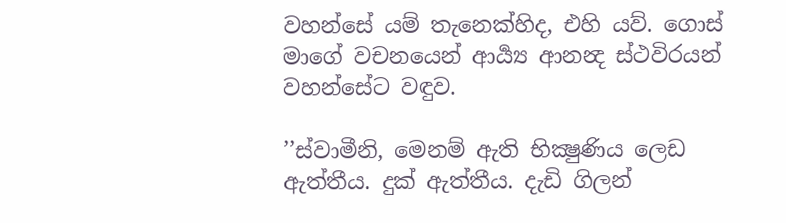වහන්සේ යම් තැනෙක්හිද, එහි යව්. ගොස් මාගේ වචනයෙන් ආර්‍ය්‍ය ආනන්‍ද ස්ථවිරයන් වහන්සේට වඳුව.

’’ස්වාමීනි, මෙනම් ඇති භික්‍ෂුණිය ලෙඩ ඇත්තීය. දුක් ඇත්තීය. දැඩි ගිලන්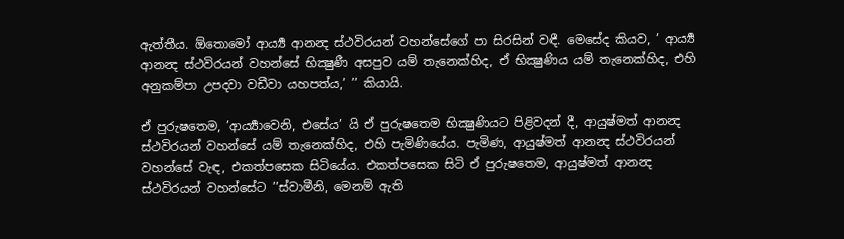ඇත්තීය. ඕතොමෝ ආර්‍ය්‍ය ආනන්‍ද ස්ථවිරයන් වහන්සේගේ පා සිරසින් වඳී. මෙසේද කියව, ’ ආර්‍ය්‍ය ආනන්‍ද ස්ථවිරයන් වහන්සේ භික්‍ෂුණී අසපුව යම් තැනෙක්හිද, ඒ භික්‍ෂුණිය යම් තැනෙක්හිද, එහි අනුකම්පා උපදවා වඩීවා යහපත්ය,’ ’’ කියායි.

ඒ පුරුෂතෙම, ’ආර්‍ය්‍යාවෙනි, එසේය’ යි ඒ පුරුෂතෙම භික්‍ෂුණියට පිළිවදන් දී, ආයුෂ්මත් ආනන්‍ද ස්ථවිරයන් වහන්සේ යම් තැනෙක්හිද, එහි පැමිණියේය. පැමිණ, ආයුෂ්මත් ආනන්‍ද ස්ථවිරයන් වහන්සේ වැඳ, එකත්පසෙක සිටියේය. එකත්පසෙක සිටි ඒ පුරුෂතෙම, ආයුෂ්මත් ආනන්‍ද ස්ථවිරයන් වහන්සේට ’’ස්වාමීනි, මෙනම් ඇති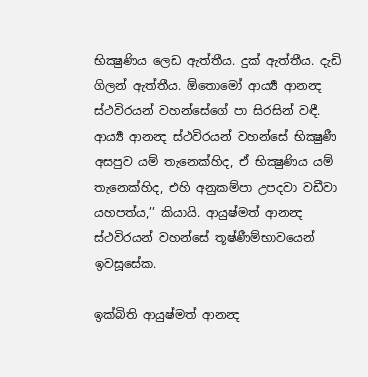භික්‍ෂුණිය ලෙඩ ඇත්තීය. දුක් ඇත්තීය. දැඩි ගිලන් ඇත්තීය. ඕතොමෝ ආර්‍ය්‍ය ආනන්‍ද ස්ථවිරයන් වහන්සේගේ පා සිරසින් වඳී. ආර්‍ය්‍ය ආනන්‍ද ස්ථවිරයන් වහන්සේ භික්‍ෂුණී අසපුව යම් තැනෙක්හිද, ඒ භික්‍ෂුණිය යම් තැනෙක්හිද, එහි අනුකම්පා උපදවා වඩීවා යහපත්ය,’’ කියායි. ආයුෂ්මත් ආනන්‍ද ස්ථවිරයන් වහන්සේ තූෂ්ණීම්භාවයෙන් ඉවසූසේක.

ඉක්බිති ආයුෂ්මත් ආනන්‍ද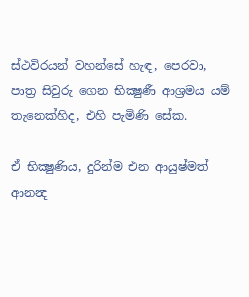ස්ථවිරයන් වහන්සේ හැඳ, පෙරවා, පාත්‍ර සිවුරු ගෙන භික්‍ෂුණී ආශ්‍රමය යම් තැනෙක්හිද, එහි පැමිණි සේක.

ඒ භික්‍ෂුණිය, දුරින්ම එන ආයුෂ්මත් ආනන්‍ද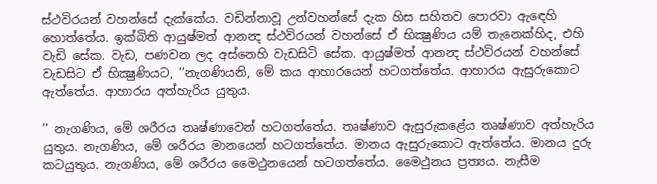ස්ථවිරයන් වහන්සේ දැක්කේය. වඩින්නාවූ උන්වහන්සේ දැක හිස සහිතව පොරවා ඇඳෙහි හොත්තේය. ඉක්බිති ආයුෂ්මත් ආනන්‍ද ස්ථවිරයන් වහන්සේ ඒ භික්‍ෂුණිය යම් තැනෙක්හිද, එහි වැඩි සේක. වැඩ, පණවන ලද අස්නෙහි වැඩසිටි සේක. ආයුෂ්මත් ආනන්‍ද ස්ථවිරයන් වහන්සේ වැඩසිට ඒ භික්‍ෂුණියට, ’’නැගණියනි, මේ කය ආහාරයෙන් හටගත්තේය. ආහාරය ඇසුරුකොට ඇත්තේය. ආහාරය අත්හැරිය යුතුය.

’’ නැගණිය, මේ ශරීරය තෘෂ්ණාවෙන් හටගත්තේය. තෘෂ්ණාව ඇසුරුකළේය තෘෂ්ණාව අත්හැරිය යුතුය. නැගණිය, මේ ශරීරය මානයෙන් හටගත්තේය. මානය ඇසුරුකොට ඇත්තේය. මානය දුරු කටයුතුය. නැගණිය, මේ ශරීරය මෛථුනයෙන් හටගත්තේය. මෛථුනය ප්‍රත්‍යය. නැසීම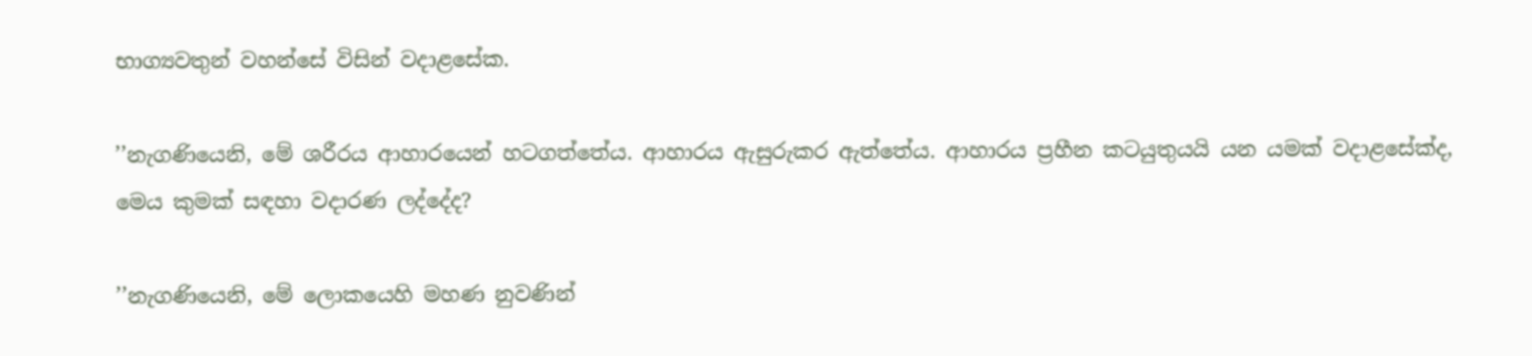භාග්‍යවතුන් වහන්සේ විසින් වදාළසේක.

’’නැගණියෙනි, මේ ශරීරය ආහාරයෙන් හටගත්තේය. ආහාරය ඇසුරුකර ඇත්තේය. ආහාරය ප්‍රහීන කටයුතුයයි යන යමක් වදාළසේක්ද, මෙය කුමක් සඳහා වදාරණ ලද්දේද?

’’නැගණියෙනි, මේ ලොකයෙහි මහණ නුවණින්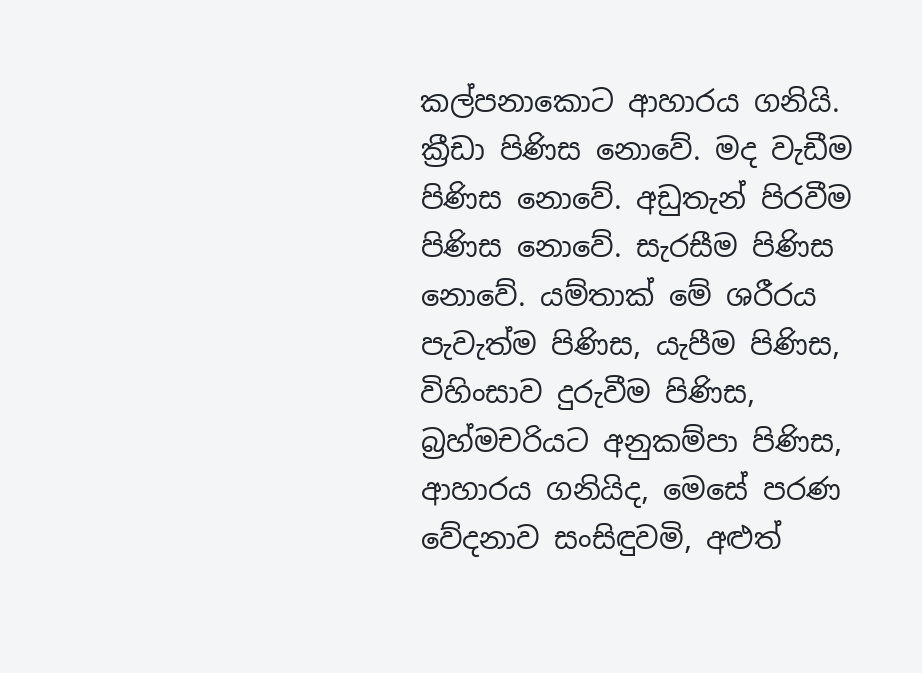කල්පනාකොට ආහාරය ගනියි. ක්‍රීඩා පිණිස නොවේ. මද වැඩීම පිණිස නොවේ. අඩුතැන් පිරවීම පිණිස නොවේ. සැරසීම පිණිස නොවේ. යම්තාක් මේ ශරීරය පැවැත්ම පිණිස, යැපීම පිණිස, විහිංසාව දුරුවීම පිණිස, බ්‍රහ්මචරියට අනුකම්පා පිණිස, ආහාරය ගනියිද, මෙසේ පරණ වේදනාව සංසිඳුවමි, අළුත්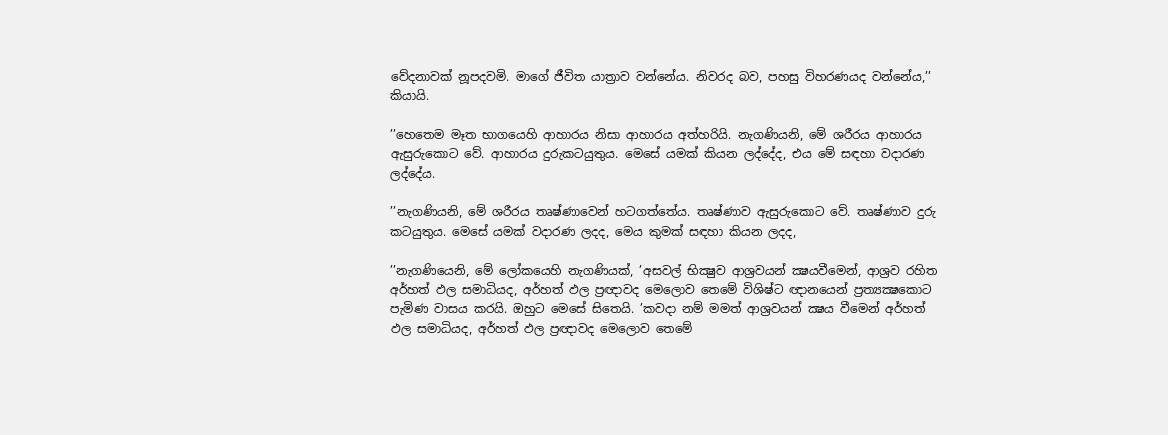වේදනාවක් නූපදවමි. මාගේ ජීවිත යාත්‍රාව වන්නේය. නිවරද බව, පහසු විහරණයද වන්නේය,’’ කියායි.

’’හෙතෙම මෑත භාගයෙහි ආහාරය නිසා ආහාරය අත්හරියි. නැගණියනි, මේ ශරීරය ආහාරය ඇසුරුකොට වේ. ආහාරය දුරුකටයුතුය. මෙසේ යමක් කියන ලද්දේද, එය මේ සඳහා වදාරණ ලද්දේය.

’’නැගණියනි, මේ ශරීරය තෘෂ්ණාවෙන් හටගත්තේය. තෘෂ්ණාව ඇසුරුකොට වේ. තෘෂ්ණාව දුරු කටයුතුය. මෙසේ යමක් වදාරණ ලදද, මෙය කුමක් සඳහා කියන ලදද,

’’නැගණියෙනි, මේ ලෝකයෙහි නැගණියක්, ’අසවල් භික්‍ෂුව ආශ්‍රවයන් ක්‍ෂයවීමෙන්, ආශ්‍රව රහිත අර්හත් ඵල සමාධියද, අර්හත් ඵල ප්‍රඥාවද මෙලොව තෙමේ විශිෂ්ට ඥානයෙන් ප්‍රත්‍යක්‍ෂකොට පැමිණ වාසය කරයි. ඔහුට මෙසේ සිතෙයි. ’කවදා නම් මමත් ආශ්‍රවයන් ක්‍ෂය වීමෙන් අර්හත් ඵල සමාධියද, අර්හත් ඵල ප්‍රඥාවද මෙලොව තෙමේ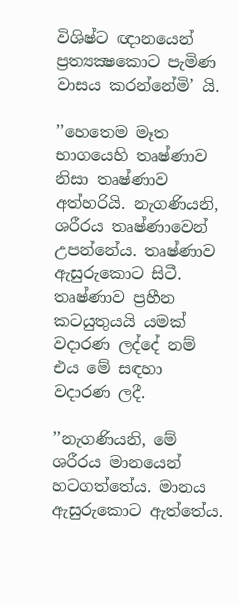විශිෂ්ට ඥානයෙන් ප්‍රත්‍යක්‍ෂකොට පැමිණ වාසය කරන්නේමි’ යි.

’’හෙතෙම මෑත භාගයෙහි තෘෂ්ණාව නිසා තෘෂ්ණාව අත්හරියි. නැගණියනි, ශරීරය තෘෂ්ණාවෙන් උපන්නේය. තෘෂ්ණාව ඇසුරුකොට සිටී. තෘෂ්ණාව ප්‍රහීන කටයුතුයයි යමක් වදාරණ ලද්දේ නම් එය මේ සඳහා වදාරණ ලදී.

’’නැගණියනි, මේ ශරීරය මානයෙන් හටගත්තේය. මානය ඇසුරුකොට ඇත්තේය.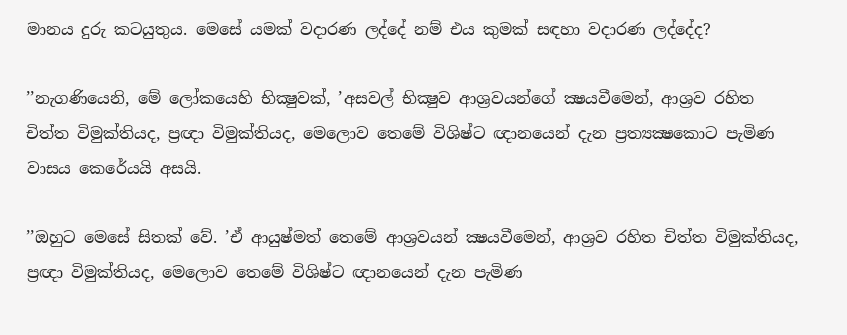මානය දුරු කටයුතුය. මෙසේ යමක් වදාරණ ලද්දේ නම් එය කුමක් සඳහා වදාරණ ලද්දේද?

’’නැගණියෙනි, මේ ලෝකයෙහි භික්‍ෂුවක්, ’අසවල් භික්‍ෂුව ආශ්‍රවයන්ගේ ක්‍ෂයවීමෙන්, ආශ්‍රව රහිත චිත්ත විමුක්තියද, ප්‍රඥා විමුක්තියද, මෙලොව තෙමේ විශිෂ්ට ඥානයෙන් දැන ප්‍රත්‍යක්‍ෂකොට පැමිණ වාසය කෙරේයයි අසයි.

’’ඔහුට මෙසේ සිතක් වේ. ’ඒ ආයුෂ්මත් තෙමේ ආශ්‍රවයන් ක්‍ෂයවීමෙන්, ආශ්‍රව රහිත චිත්ත විමුක්තියද, ප්‍රඥා විමුක්තියද, මෙලොව තෙමේ විශිෂ්ට ඥානයෙන් දැන පැමිණ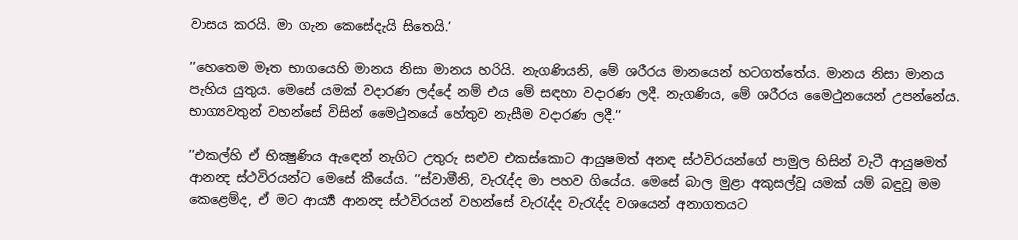වාසය කරයි. මා ගැන කෙසේදැයි සිතෙයි.’

’’හෙතෙම මෑත භාගයෙහි මානය නිසා මානය හරියි. නැගණියනි, මේ ශරීරය මානයෙන් හටගත්තේය. මානය නිසා මානය පැහිය යුතුය. මෙසේ යමක් වදාරණ ලද්දේ නම් එය මේ සඳහා වදාරණ ලදී. නැගණිය, මේ ශරීරය මෛථුනයෙන් උපන්නේය. භාග්‍යවතුන් වහන්සේ විසින් මෛථුනයේ හේතුව නැසීම වදාරණ ලදී.’’

’’එකල්හි ඒ භික්‍ෂුණිය ඇඳෙන් නැගිට උතුරු සළුව එකස්කොට ආයුෂමත් අනඳ ස්ථවිරයන්ගේ පාමුල හිසින් වැටී ආයුෂමත් ආනන්‍ද ස්ථවිරයන්ට මෙසේ කීයේය. ’’ස්වාමීනි, වැරැද්ද මා පහව ගියේය. මෙසේ බාල මුළා අකුසල්වූ යමක් යම් බඳුවූ මම කෙළෙම්ද, ඒ මට ආර්‍ය්‍ය ආනන්‍ද ස්ථවිරයන් වහන්සේ වැරැද්ද වැරැද්ද වශයෙන් අනාගතයට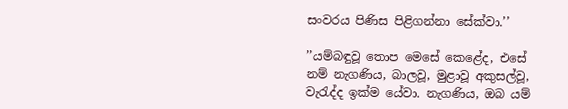සංවරය පිණිස පිළිගන්නා සේක්වා.’’

’’යම්බඳුවූ තොප මෙසේ කෙළේද, එසේ නම් නැගණිය, බාලවූ, මුළාවූ අකුසල්වූ, වැරැද්ද ඉක්ම යේවා. නැගණිය, ඔබ යම්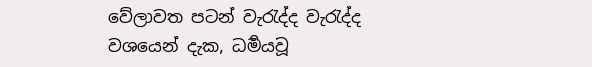වේලාවත පටන් වැරැද්ද වැරැද්ද වශයෙන් දැක, ධර්‍මයවූ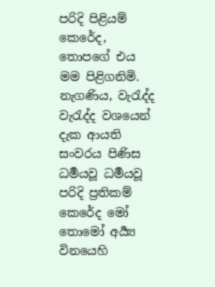පරිදි පිළියම් කෙරේද, තොපගේ එය මම පිළිගනිමි. නැගණිය, වැරැද්ද වැරැද්ද වශයෙන් දැක ආයති සංවරය පිණිස ධර්‍මයවූ ධර්‍මයවූ පරිදි ප්‍රතිකම් කෙරේද මෝ තොමෝ අර්‍ය්‍ය විනයෙහි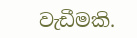වැඩීමකි.